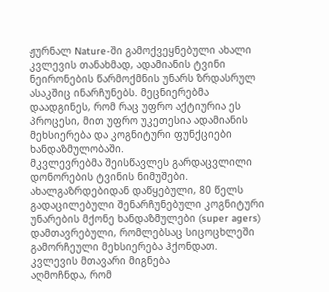ჟურნალ Nature-ში გამოქვეყნებული ახალი კვლევის თანახმად, ადამიანის ტვინი ნეირონების წარმოქმნის უნარს ზრდასრულ ასაკშიც ინარჩუნებს. მეცნიერებმა დაადგინეს, რომ რაც უფრო აქტიურია ეს პროცესი, მით უფრო უკეთესია ადამიანის მეხსიერება და კოგნიტური ფუნქციები ხანდაზმულობაში.
მკვლევრებმა შეისწავლეს გარდაცვლილი დონორების ტვინის ნიმუშები. ახალგაზრდებიდან დაწყებული, 80 წელს გადაცილებული შენარჩუნებული კოგნიტური უნარების მქონე ხანდაზმულები (super agers) დამთავრებული, რომლებსაც სიცოცხლეში გამორჩეული მეხსიერება ჰქონდათ.
კვლევის მთავარი მიგნება
აღმოჩნდა, რომ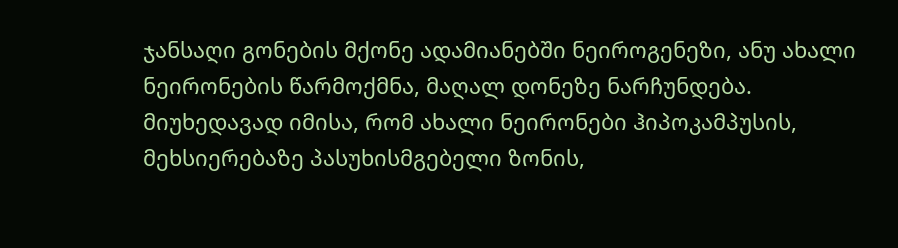ჯანსაღი გონების მქონე ადამიანებში ნეიროგენეზი, ანუ ახალი ნეირონების წარმოქმნა, მაღალ დონეზე ნარჩუნდება. მიუხედავად იმისა, რომ ახალი ნეირონები ჰიპოკამპუსის, მეხსიერებაზე პასუხისმგებელი ზონის,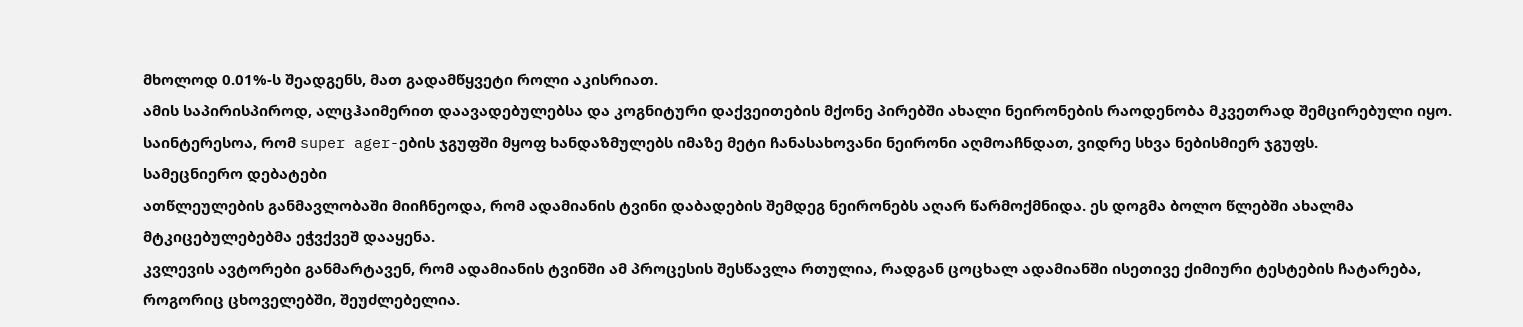მხოლოდ 0.01%-ს შეადგენს, მათ გადამწყვეტი როლი აკისრიათ.
ამის საპირისპიროდ, ალცჰაიმერით დაავადებულებსა და კოგნიტური დაქვეითების მქონე პირებში ახალი ნეირონების რაოდენობა მკვეთრად შემცირებული იყო. საინტერესოა, რომ super ager-ების ჯგუფში მყოფ ხანდაზმულებს იმაზე მეტი ჩანასახოვანი ნეირონი აღმოაჩნდათ, ვიდრე სხვა ნებისმიერ ჯგუფს.
სამეცნიერო დებატები
ათწლეულების განმავლობაში მიიჩნეოდა, რომ ადამიანის ტვინი დაბადების შემდეგ ნეირონებს აღარ წარმოქმნიდა. ეს დოგმა ბოლო წლებში ახალმა მტკიცებულებებმა ეჭვქვეშ დააყენა.
კვლევის ავტორები განმარტავენ, რომ ადამიანის ტვინში ამ პროცესის შესწავლა რთულია, რადგან ცოცხალ ადამიანში ისეთივე ქიმიური ტესტების ჩატარება, როგორიც ცხოველებში, შეუძლებელია.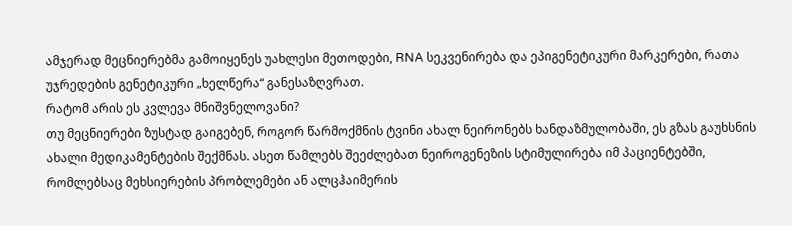ამჯერად მეცნიერებმა გამოიყენეს უახლესი მეთოდები, RNA სეკვენირება და ეპიგენეტიკური მარკერები, რათა უჯრედების გენეტიკური „ხელწერა“ განესაზღვრათ.
რატომ არის ეს კვლევა მნიშვნელოვანი?
თუ მეცნიერები ზუსტად გაიგებენ, როგორ წარმოქმნის ტვინი ახალ ნეირონებს ხანდაზმულობაში, ეს გზას გაუხსნის ახალი მედიკამენტების შექმნას. ასეთ წამლებს შეეძლებათ ნეიროგენეზის სტიმულირება იმ პაციენტებში, რომლებსაც მეხსიერების პრობლემები ან ალცჰაიმერის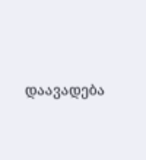დაავადება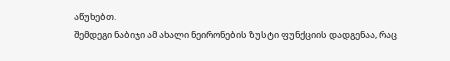აწუხებთ.
შემდეგი ნაბიჯი ამ ახალი ნეირონების ზუსტი ფუნქციის დადგენაა, რაც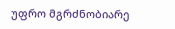უფრო მგრძნობიარე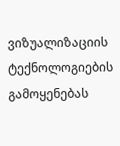ვიზუალიზაციის ტექნოლოგიების გამოყენებას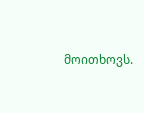მოითხოვს.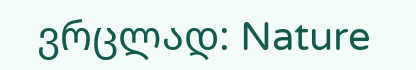ვრცლად: Nature